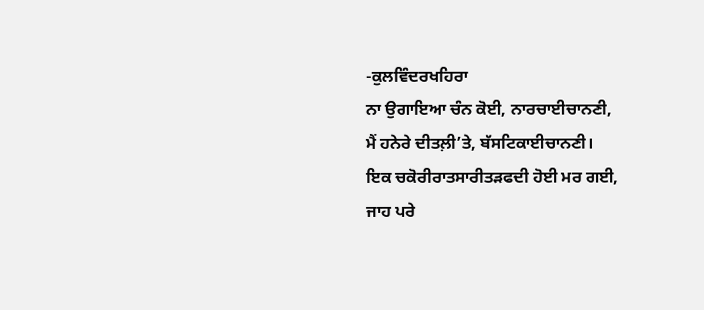-ਕੁਲਵਿੰਦਰਖਹਿਰਾ
ਨਾ ਉਗਾਇਆ ਚੰਨ ਕੋਈ, ਨਾਰਚਾਈਚਾਨਣੀ,
ਮੈਂ ਹਨੇਰੇ ਦੀਤਲ਼ੀ’ਤੇ, ਬੱਸਟਿਕਾਈਚਾਨਣੀ।
ਇਕ ਚਕੋਰੀਰਾਤਸਾਰੀਤੜਫਦੀ ਹੋਈ ਮਰ ਗਈ,
ਜਾਹ ਪਰੇ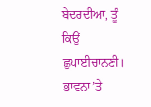ਬੇਦਰਦੀਆ, ਤੂੰ ਕਿਉਂ ਛੁਪਾਈਚਾਨਣੀ।
ਭਾਵਨਾ’ਤੇ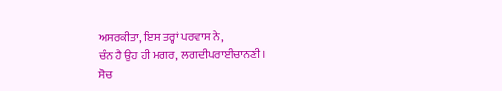ਅਸਰਕੀਤਾ, ਇਸ ਤਰ੍ਹਾਂ ਪਰਵਾਸ ਨੇ,
ਚੰਨ ਹੈ ਉਹ ਹੀ ਮਗਰ, ਲਗਦੀਪਰਾਈਚਾਨਣੀ।
ਸੋਚ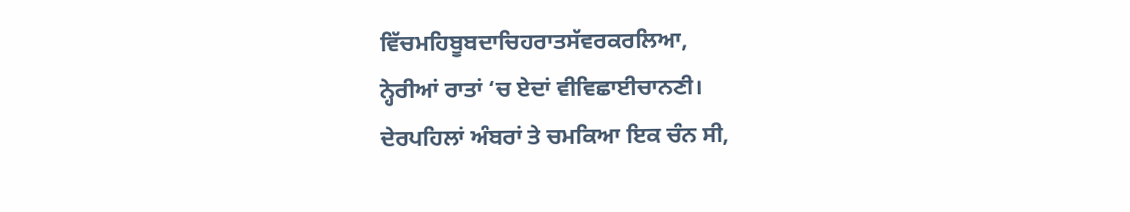ਵਿੱਚਮਹਿਬੂਬਦਾਚਿਹਰਾਤਸੱਵਰਕਰਲਿਆ,
ਨ੍ਹੇਰੀਆਂ ਰਾਤਾਂ ‘ਚ ਏਦਾਂ ਵੀਵਿਛਾਈਚਾਨਣੀ।
ਦੇਰਪਹਿਲਾਂ ਅੰਬਰਾਂ ਤੇ ਚਮਕਿਆ ਇਕ ਚੰਨ ਸੀ,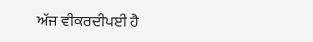ਅੱਜ ਵੀਕਰਦੀਪਈ ਹੈ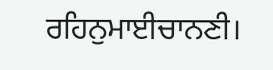ਰਹਿਨੁਮਾਈਚਾਨਣੀ।